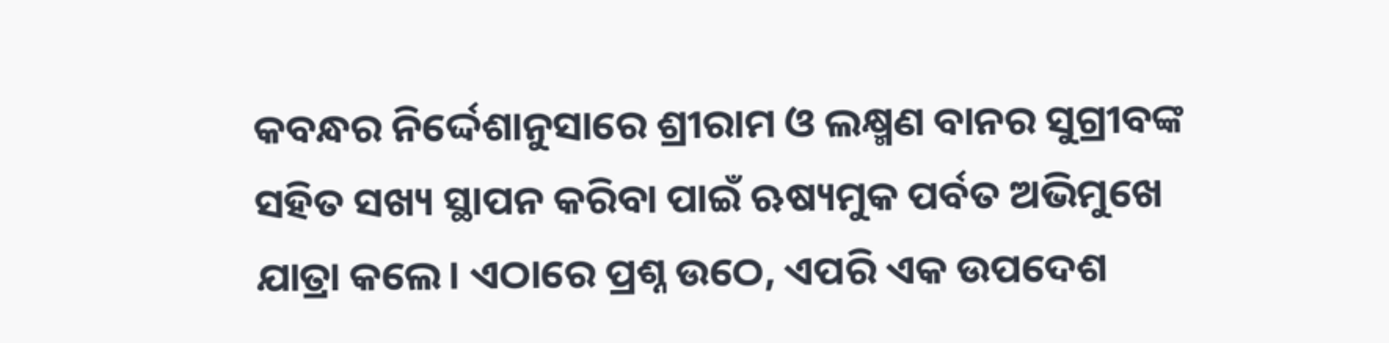କବନ୍ଧର ନିର୍ଦ୍ଦେଶାନୁସାରେ ଶ୍ରୀରାମ ଓ ଲକ୍ଷ୍ମଣ ବାନର ସୁଗ୍ରୀବଙ୍କ ସହିତ ସଖ୍ୟ ସ୍ଥାପନ କରିବା ପାଇଁ ଋଷ୍ୟମୁକ ପର୍ବତ ଅଭିମୁଖେ ଯାତ୍ରା କଲେ। ଏଠାରେ ପ୍ରଶ୍ନ ଉଠେ, ଏପରି ଏକ ଉପଦେଶ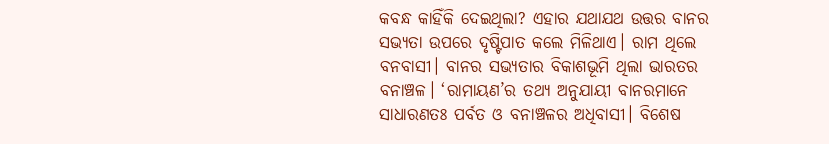କବନ୍ଧ କାହିଁକି ଦେଇଥିଲା? ଏହାର ଯଥାଯଥ ଉତ୍ତର ବାନର ସଭ୍ୟତା ଉପରେ ଦୃଷ୍ଟିପାତ କଲେ ମିଳିଥାଏ। ରାମ ଥିଲେ ବନବାସୀ। ବାନର ସଭ୍ୟତାର ବିକାଶଭୂମି ଥିଲା ଭାରତର ବନାଞ୍ଚଳ। ‘ରାମାୟଣ’ର ତଥ୍ୟ ଅନୁଯାୟୀ ବାନରମାନେ ସାଧାରଣତଃ ପର୍ବତ ଓ ବନାଞ୍ଚଳର ଅଧିବାସୀ। ବିଶେଷ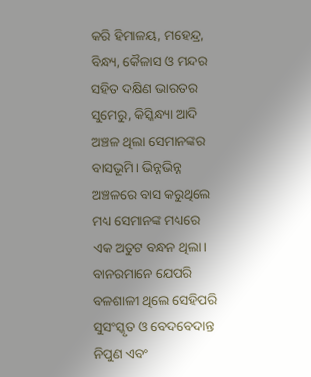କରି ହିମାଳୟ, ମହେନ୍ଦ୍ର, ବିନ୍ଧ୍ୟ, କୈଳାସ ଓ ମନ୍ଦର ସହିତ ଦକ୍ଷିଣ ଭାରତର ସୁମେରୁ, କିସ୍କିନ୍ଧ୍ୟା ଆଦି ଅଞ୍ଚଳ ଥିଲା ସେମାନଙ୍କର ବାସଭୂମି। ଭିନ୍ନଭିନ୍ନ ଅଞ୍ଚଳରେ ବାସ କରୁଥିଲେ ମଧ୍ୟ ସେମାନଙ୍କ ମଧ୍ୟରେ ଏକ ଅତୁଟ ବନ୍ଧନ ଥିଲା। ବାନରମାନେ ଯେପରି ବଳଶାଳୀ ଥିଲେ ସେହିପରି ସୁସଂସ୍କୃତ ଓ ବେଦବେଦାନ୍ତ ନିପୁଣ ଏବଂ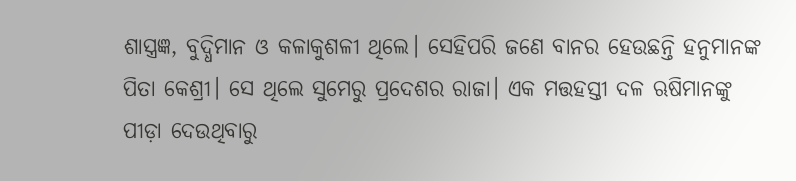ଶାସ୍ତ୍ରଜ୍ଞ, ବୁଦ୍ଧିମାନ ଓ କଳାକୁଶଳୀ ଥିଲେ। ସେହିପରି ଜଣେ ବାନର ହେଉଛନ୍ତି ହନୁମାନଙ୍କ ପିତା କେଶ୍ରୀ। ସେ ଥିଲେ ସୁମେରୁ ପ୍ରଦେଶର ରାଜା। ଏକ ମତ୍ତହସ୍ତୀ ଦଳ ଋଷିମାନଙ୍କୁ ପୀଡ଼ା ଦେଉଥିବାରୁ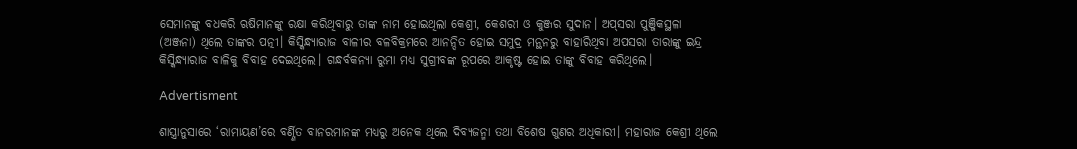ସେମାନଙ୍କୁ ବଧକରି ଋଷିମାନଙ୍କୁ ରକ୍ଷା କରିଥିବାରୁ ତାଙ୍କ ନାମ ହୋଇଥିଲା କେଶ୍ରୀ, କେଶରୀ ଓ କୁଞ୍ଜର ସୁଦାନ। ଅପ୍‌ସରା ପୁଞ୍ଜିକସ୍ଥଳା (ଅଞ୍ଜନା) ଥିଲେ ତାଙ୍କର ପତ୍ନୀ। କିସ୍କିନ୍ଧ୍ୟାରାଜ ବାଳୀର ବଳବିକ୍ରମରେ ଆନନ୍ଦିତ ହୋଇ ସମୁଦ୍ର ମନ୍ଥନରୁ ବାହାରିଥିବା ଅପସରା ତାରାଙ୍କୁ ଇନ୍ଦ୍ର କିସ୍କିନ୍ଧ୍ୟାରାଜ ବାଳିକୁ ବିବାହ ଦେଇଥିଲେ। ଗନ୍ଧର୍ବକନ୍ୟା ରୁମା ମଧ୍ୟ ସୁଗ୍ରୀବଙ୍କ ରୂପରେ ଆକୃଷ୍ଟ ହୋଇ ତାଙ୍କୁ ବିବାହ କରିଥିଲେ।

Advertisment

ଶାସ୍ତ୍ରାନୁସାରେ ‘ରାମାୟଣ’ରେ ବର୍ଣ୍ଣିତ ବାନରମାନଙ୍କ ମଧ୍ୟରୁ ଅନେକ ଥିଲେ ଦିବ୍ୟଜନ୍ମା ତଥା ବିଶେଷ ଗୁଣର ଅଧିକାରୀ। ମହାରାଜ କେଶ୍ରୀ ଥିଲେ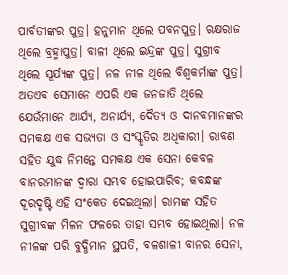ପାର୍ବତୀଙ୍କର ପୁତ୍ର। ହନୁମାନ ଥିଲେ ପବନପୁତ୍ର। ଋକ୍ଷରାଜ ଥିଲେ ବ୍ରହ୍ମାପୁତ୍ର। ବାଳୀ ଥିଲେ ଇନ୍ଦ୍ରଙ୍କ ପୁତ୍ର। ସୁଗ୍ରୀବ ଥିଲେ ସୂର୍ଯ୍ୟଙ୍କ ପୁତ୍ର। ନଳ ନୀଳ ଥିଲେ ବିଶ୍ୱକର୍ମାଙ୍କ ପୁତ୍ର। ଅତଏବ ସେମାନେ ଏପରି ଏକ ଜନଜାତି ଥିଲେ ଯେଉଁମାନେ ଆର୍ଯ୍ୟ, ଅନାର୍ଯ୍ୟ, ଦୈତ୍ୟ ଓ ଦାନବମାନଙ୍କର ସମକକ୍ଷ ଏକ ସଭ୍ୟତା ଓ ସଂସ୍କୃତିର ଅଧିକାରୀ। ରାବଣ ସହିତ ଯୁଦ୍ଧ ନିମନ୍ତେ ସମକକ୍ଷ ଏକ ସେନା କେବଳ ବାନରମାନଙ୍କ ଦ୍ୱାରା ସମ୍ଭବ ହୋଇପାରିବ; କବନ୍ଧଙ୍କ ଦୂରଦୃଷ୍ଟି ଏହି ସଂକେତ ଦେଇଥିଲା। ରାମଙ୍କ ସହିତ ସୁଗ୍ରୀବଙ୍କ ମିଳନ ଫଳରେ ତାହା ସମ୍ଭବ ହୋଇଥିଲା। ନଳ ନୀଳଙ୍କ ପରି ବୁଦ୍ଧିମାନ ସ୍ଥପତି, ବଳଶାଳୀ ବାନର ସେନା,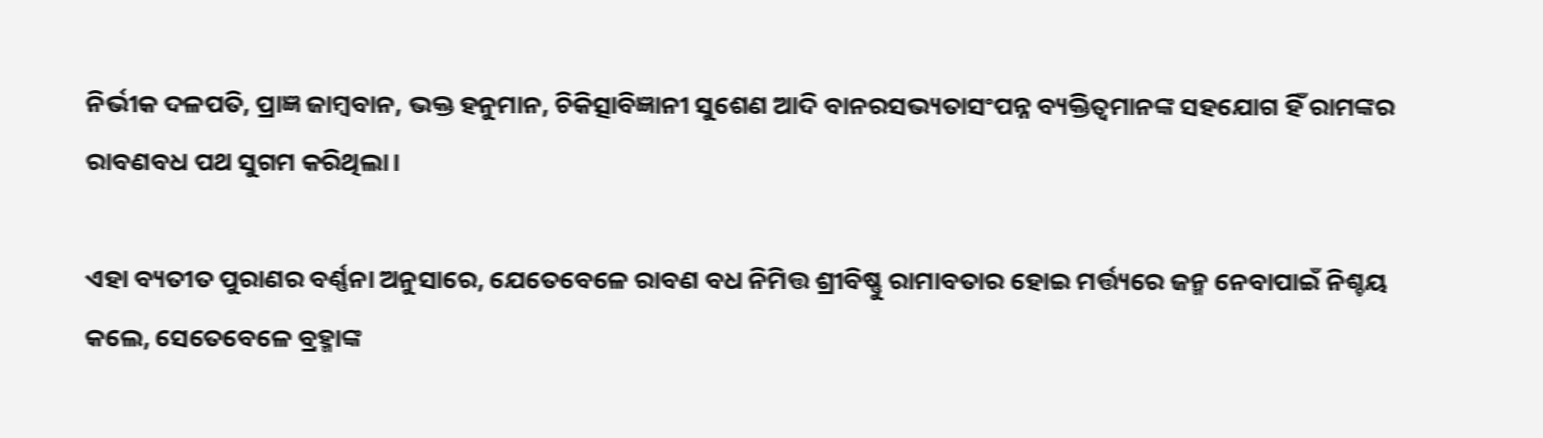ନିର୍ଭୀକ ଦଳପତି, ପ୍ରାଜ୍ଞ ଜାମ୍ବବାନ, ଭକ୍ତ ହନୁମାନ, ଚିକିତ୍ସାବିଜ୍ଞାନୀ ସୁଶେଣ ଆଦି ବାନରସଭ୍ୟତାସଂପନ୍ନ ବ୍ୟକ୍ତିତ୍ୱମାନଙ୍କ ସହଯୋଗ ହିଁ ରାମଙ୍କର ରାବଣବଧ ପଥ ସୁଗମ କରିଥିଲା।

ଏହା ବ୍ୟତୀତ ପୁରାଣର ବର୍ଣ୍ଣନା ଅନୁସାରେ, ଯେତେବେଳେ ରାବଣ ବଧ ନିମିତ୍ତ ଶ୍ରୀବିଷ୍ଣୁ ରାମାବତାର ହୋଇ ମର୍ତ୍ତ୍ୟରେ ଜନ୍ମ ନେବାପାଇଁ ନିଶ୍ଚୟ କଲେ, ସେତେବେଳେ ବ୍ରହ୍ମାଙ୍କ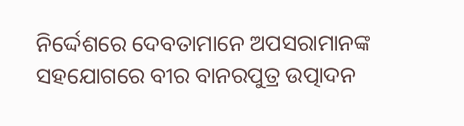ନିର୍ଦ୍ଦେଶରେ ଦେବତାମାନେ ଅପସରାମାନଙ୍କ ସହଯୋଗରେ ବୀର ବାନରପୁତ୍ର ଉତ୍ପାଦନ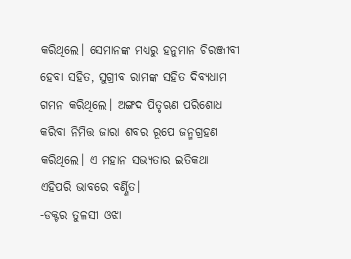କରିଥିଲେ। ସେମାନଙ୍କ ମଧ୍ୟରୁ ହନୁମାନ ଚିରଞ୍ଜୀବୀ ହେବା ସହିତ, ସୁଗ୍ରୀବ ରାମଙ୍କ ସହିତ ଦିବ୍ୟଧାମ ଗମନ କରିଥିଲେ। ଅଙ୍ଗଦ ପିତୃଋଣ ପରିଶୋଧ କରିବା ନିମିତ୍ତ ଜାରା ଶବର ରୂପେ ଜନ୍ମଗ୍ରହଣ କରିଥିଲେ। ଏ ମହାନ ସଭ୍ୟତାର ଇତିକଥା ଏହିପରି ଭାବରେ ବର୍ଣ୍ଣିତ।
-ଡକ୍ଟର ତୁଳସୀ ଓଝା